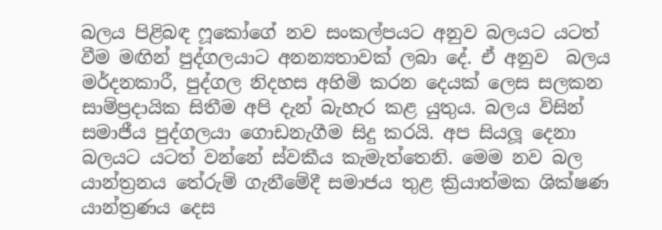බලය පිළිබඳ ෆූකෝගේ නව සංකල්පයට අනුව බලයට යටත් වීම මඟින් පුද්ගලයාට අනන්‍යතාවක් ලබා දේ. ඒ අනුව  බලය මර්දනකාරී, පුද්ගල නිදහස අහිමි කරන දෙයක් ලෙස සලකන සාම්ප්‍රදායික සිතීම අපි දැන් බැහැර කළ යුතුය. බලය විසින් සමාජීය පුද්ගලයා ගොඩනැගීම සිදු කරයි. අප සියලූ‍ දෙනා බලයට යටත් වන්නේ ස්වකීය කැමැත්තෙනි. මෙම නව බල යාන්ත්‍රනය තේරුම් ගැනීමේදී සමාජය තුළ ක්‍රියාත්මක ශික්ෂණ යාන්ත්‍රණය දෙස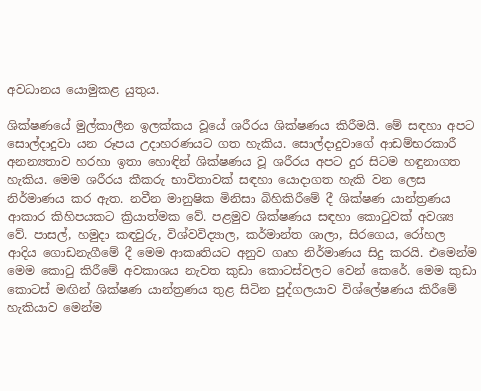අවධානය යොමුකළ යුතුය.

ශික්ෂණයේ මුල්කාලීන ඉලක්කය වූයේ ශරීරය ශික්ෂණය කිරීමයි. මේ සඳහා අපට සොල්දාදුවා යන රූපය උදාහරණයට ගත හැකිය. සොල්දාදුවාගේ ආඩම්භරකාරී  අනන්‍යතාව හරහා ඉතා හොඳින් ශික්ෂණය වූ ශරීරය අපට දුර සිටම හඳුනාගත හැකිය. මෙම ශරීරය කීකරු භාවිතාවක් සඳහා යොදාගත හැකි වන ලෙස නිර්මාණය කර ඇත. නවීන මානුෂික මිනිසා බිහිකිරීමේ දී ශික්ෂණ යාන්ත්‍රණය ආකාර කිහිපයකට ක්‍රියාත්මක වේ. පළමුව ශික්ෂණය සඳහා කොටුවක් අවශ්‍ය වේ. පාසල්, හමුදා කඳවුරු, විශ්වවිද්‍යාල, කර්මාන්ත ශාලා, සිරගෙය, රෝහල ආදිය ගොඩනැගීමේ දී මෙම ආකෘතියට අනුව ගෘහ නිර්මාණය සිදු කරයි. එමෙන්ම මෙම කොටු කිරීමේ අවකාශය නැවත කුඩා කොටස්වලට වෙන් කෙරේ. මෙම කුඩා කොටස් මඟින් ශික්ෂණ යාන්ත්‍රණය තුළ සිටින පුද්ගලයාව විශ්ලේෂණය කිරීමේ හැකියාව මෙන්ම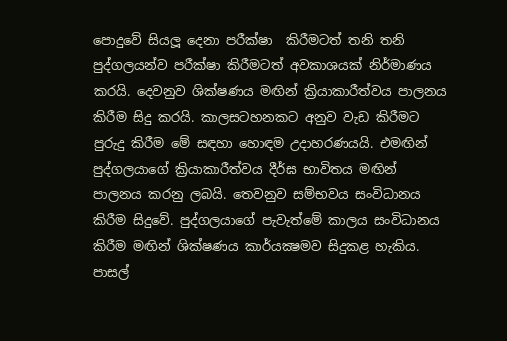පොදුවේ සියලූ‍ දෙනා පරීක්ෂා  කිරීමටත් තනි තනි පුද්ගලයන්ව පරීක්ෂා කිරීමටත් අවකාශයක් නිර්මාණය කරයි. දෙවනුව ශික්ෂණය මඟින් ක්‍රියාකාරීත්වය පාලනය කිරීම සිදු කරයි. කාලසටහනකට අනුව වැඩ කිරීමට පුරුදු කිරීම මේ සඳහා හොඳම උදාහරණයයි. එමඟින් පුද්ගලයාගේ ක්‍රියාකාරීත්වය දීර්ඝ භාවිතය මඟින් පාලනය කරනු ලබයි. තෙවනුව සම්භවය සංවිධානය කිරීම සිදුවේ. පුද්ගලයාගේ පැවැත්මේ කාලය සංවිධානය කිරීම මඟින් ශික්ෂණය කාර්යක්‍ෂමව සිදුකළ හැකිය. පාසල්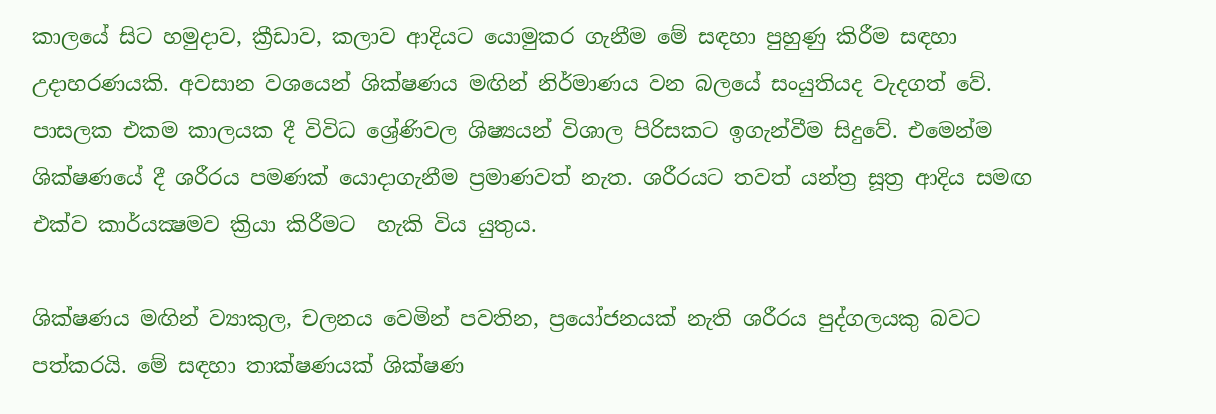කාලයේ සිට හමුදාව, ක්‍රීඩාව, කලාව ආදියට යොමුකර ගැනීම මේ සඳහා පුහුණු කිරීම සඳහා උදාහරණයකි. අවසාන වශයෙන් ශික්ෂණය මඟින් නිර්මාණය වන බලයේ සංයුතියද වැදගත් වේ. පාසලක එකම කාලයක දී විවිධ ශ්‍රේණිවල ශිෂ්‍යයන් විශාල පිරිසකට ඉගැන්වීම සිදුවේ. එමෙන්ම ශික්ෂණයේ දී ශරීරය පමණක් යොදාගැනීම ප්‍රමාණවත් නැත. ශරීරයට තවත් යන්ත්‍ර සූත්‍ර ආදිය සමඟ එක්ව කාර්යක්‍ෂමව ක්‍රියා කිරීමට  හැකි විය යුතුය.

ශික්ෂණය මඟින් ව්‍යාකුල, චලනය වෙමින් පවතින, ප්‍රයෝජනයක් නැති ශරීරය පුද්ගලයකු බවට පත්කරයි. මේ සඳහා තාක්ෂණයක් ශික්ෂණ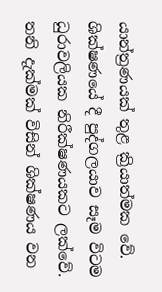යාන්ත්‍රණයක් තුළ ක්‍රියාත්මක වේ. ශික්ෂණයේ දී පුද්ගලයාව සෑම විටම ධුරාවලියක නිරීක්ෂණයකට ලක්වේ. තනි දැක්මක් විසින් ශික්ෂණය වන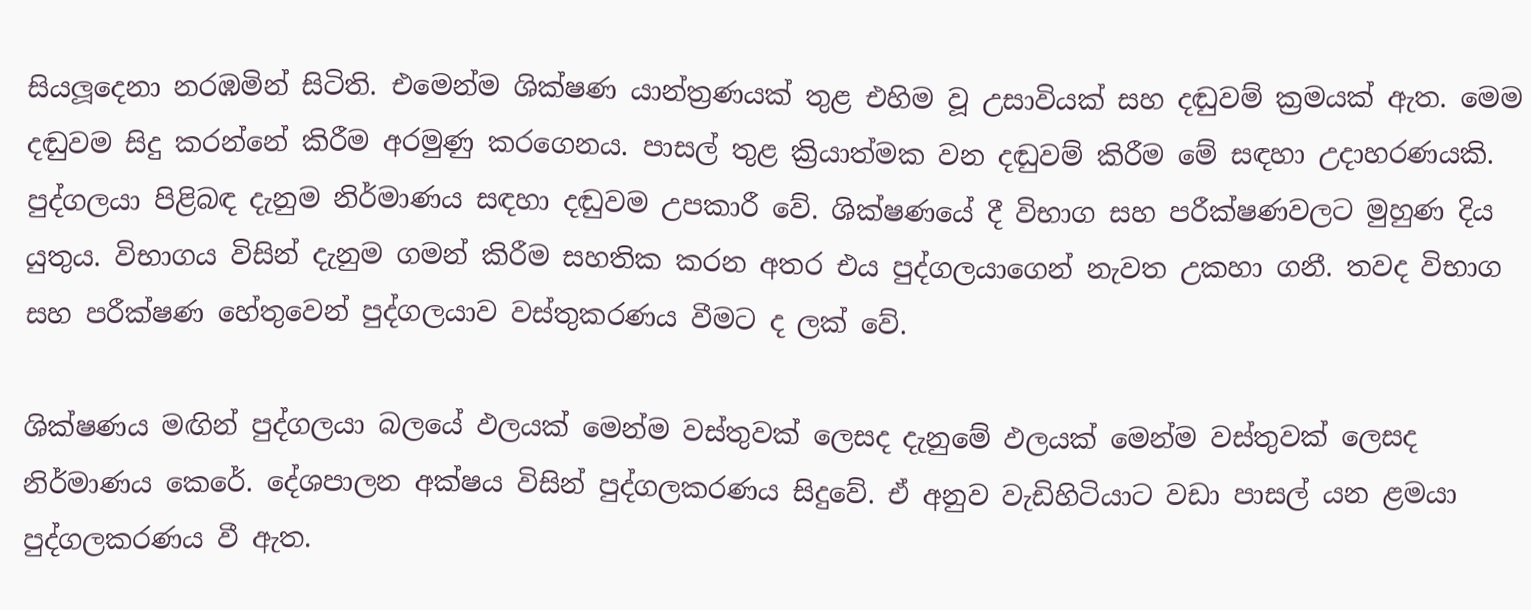සියලූ‍දෙනා නරඹමින් සිටිති. එමෙන්ම ශික්ෂණ යාන්ත්‍රණයක් තුළ එහිම වූ උසාවියක් සහ දඬුවම් ක්‍රමයක් ඇත. මෙම දඬුවම සිදු කරන්නේ කිරීම අරමුණු කරගෙනය. පාසල් තුළ ක්‍රියාත්මක වන දඬුවම් කිරීම මේ සඳහා උදාහරණයකි. පුද්ගලයා පිළිබඳ දැනුම නිර්මාණය සඳහා දඬුවම උපකාරී වේ. ශික්ෂණයේ දී විභාග සහ පරීක්ෂණවලට මුහුණ දිය යුතුය. විභාගය විසින් දැනුම ගමන් කිරීම සහතික කරන අතර එය පුද්ගලයාගෙන් නැවත උකහා ගනී. තවද විභාග සහ පරීක්ෂණ හේතුවෙන් පුද්ගලයාව වස්තුකරණය වීමට ද ලක් වේ.

ශික්ෂණය මඟින් පුද්ගලයා බලයේ ඵලයක් මෙන්ම වස්තුවක් ලෙසද දැනුමේ ඵලයක් මෙන්ම වස්තුවක් ලෙසද නිර්මාණය කෙරේ. දේශපාලන අක්ෂය විසින් පුද්ගලකරණය සිදුවේ. ඒ අනුව වැඩිහිටියාට වඩා පාසල් යන ළමයා පුද්ගලකරණය වී ඇත.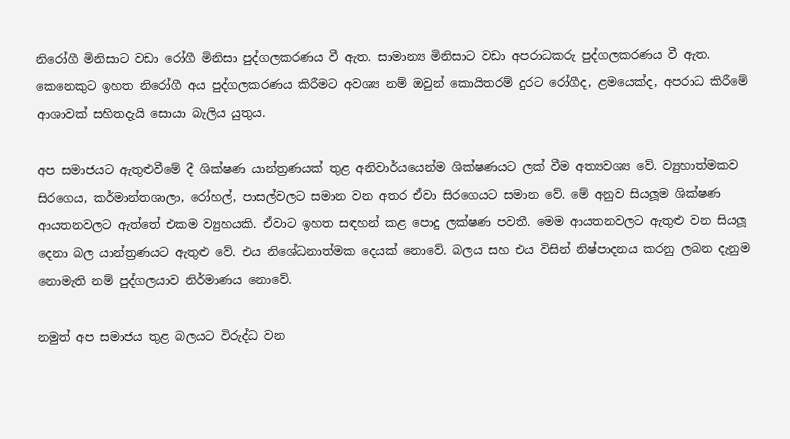නිරෝගී මිනිසාට වඩා රෝගී මිනිසා පුද්ගලකරණය වී ඇත. සාමාන්‍ය මිනිසාට වඩා අපරාධකරු පුද්ගලකරණය වී ඇත. කෙනෙකුට ඉහත නිරෝගී අය පුද්ගලකරණය කිරීමට අවශ්‍ය නම් ඔවුන් කොයිතරම් දුරට රෝගීද, ළමයෙක්ද, අපරාධ කිරීමේ ආශාවක් සහිතදැයි සොයා බැලිය යුතුය.

අප සමාජයට ඇතුළුවීමේ දී ශික්ෂණ යාන්ත්‍රණයක් තුළ අනිවාර්යයෙන්ම ශික්ෂණයට ලක් වීම අත්‍යවශ්‍ය වේ. ව්‍යුහාත්මකව සිරගෙය, කර්මාන්තශාලා, රෝහල්, පාසල්වලට සමාන වන අතර ඒවා සිරගෙයට සමාන වේ. මේ අනුව සියලූ‍ම ශික්ෂණ ආයතනවලට ඇත්තේ එකම ව්‍යුහයකි. ඒවාට ඉහත සඳහන් කළ පොදු ලක්ෂණ පවතී. මෙම ආයතනවලට ඇතුළු වන සියලූ‍ දෙනා බල යාන්ත්‍රණයට ඇතුළු වේ. එය නිශේධනාත්මක දෙයක් නොවේ. බලය සහ එය විසින් නිෂ්පාදනය කරනු ලබන දැනුම නොමැති නම් පුද්ගලයාව නිර්මාණය නොවේ.

නමුත් අප සමාජය තුළ බලයට විරුද්ධ වන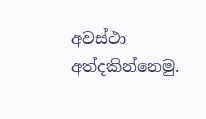අවස්ථා අත්දකින්නෙමු.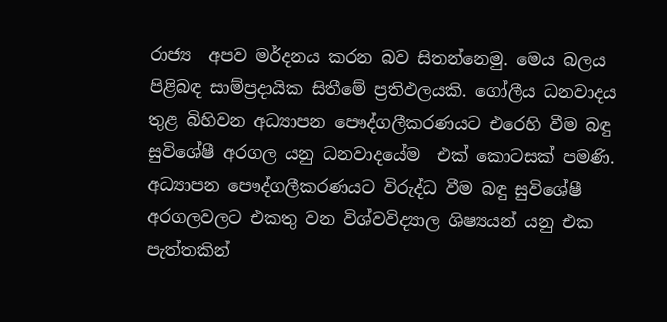රාජ්‍ය  අපව මර්දනය කරන බව සිතන්නෙමු. මෙය බලය පිළිබඳ සාම්ප්‍රදායික සිතීමේ ප්‍රතිඵලයකි. ගෝලීය ධනවාදය තුළ බිහිවන අධ්‍යාපන පෞද්ගලීකරණයට එරෙහි වීම බඳු සුවිශේෂී අරගල යනු ධනවාදයේම  එක් කොටසක් පමණි. අධ්‍යාපන පෞද්ගලීකරණයට විරුද්ධ වීම බඳු සුවිශේෂී අරගලවලට එකතු වන විශ්වවිද්‍යාල ශිෂ්‍යයන් යනු එක පැත්තකින්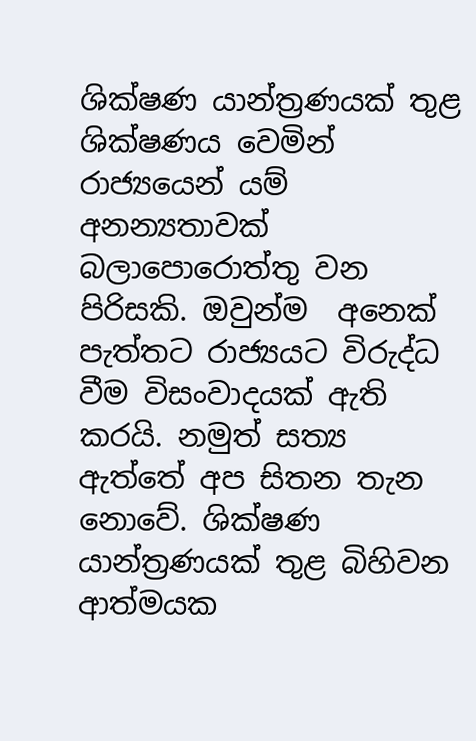ශික්ෂණ යාන්ත්‍රණයක් තුළ ශික්ෂණය වෙමින් රාජ්‍යයෙන් යම් අනන්‍යතාවක් බලාපොරොත්තු වන පිරිසකි. ඔවුන්ම  අනෙක් පැත්තට රාජ්‍යයට විරුද්ධ වීම විසංවාදයක් ඇති කරයි. නමුත් සත්‍ය ඇත්තේ අප සිතන තැන නොවේ. ශික්ෂණ යාන්ත්‍රණයක් තුළ බිහිවන ආත්මයක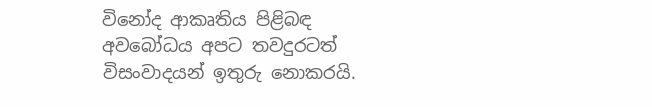විනෝද ආකෘතිය පිළිබඳ අවබෝධය අපට තවදුරටත් විසංවාදයන් ඉතුරු නොකරයි.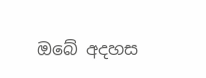ඔබේ අදහස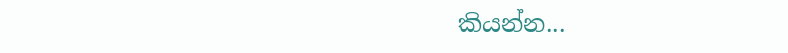කියන්න...